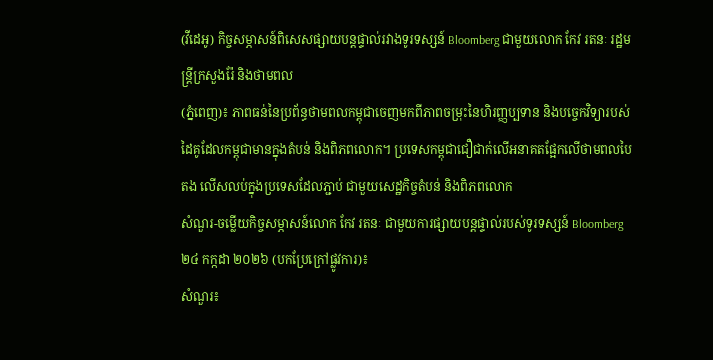(វីដេអូ) កិច្ចសម្ភាសន៍ពិសេសផ្សាយបន្តផ្ទាល់រវាងទូរទស្សន៍ Bloomberg ជាមួយលោក កែវ រតនៈ រដ្ឋមន្រ្តីក្រសួងរ៉ែ និងថាមពល
(ភ្នំពេញ)៖ ភាពធន់នៃប្រព័ន្ធថាមពលកម្ពុជាចេញមកពីភាពចម្រុះនៃហិរញ្ញប្បទាន និងបច្ចេកវិទ្យារបស់ដៃគូដែលកម្ពុជាមានក្នុងតំបន់ និងពិភពលោក។ ប្រទេសកម្ពុជាជឿជាក់លើអនាគតផ្អែកលើថាមពលបៃតង លើសលប់ក្នុងប្រទេសដែលភ្ជាប់ ជាមួយសេដ្ឋកិច្ចតំបន់ និងពិភពលោក
សំណួរ-ចម្លើយកិច្ចសម្ភាសន៍លោក កែវ រតនៈ ជាមួយការផ្សាយបន្តផ្ទាល់របស់ទូរទស្សន៍ Bloomberg ២៤ កក្កដា ២០២៦ (បកប្រែក្រៅផ្លូវការ)៖
សំណួរ៖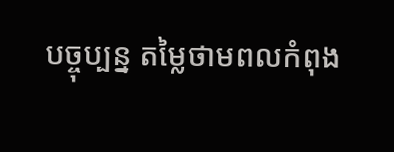បច្ចុប្បន្ន តម្លៃថាមពលកំពុង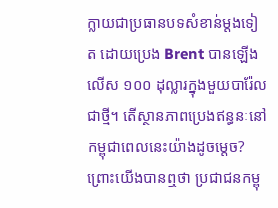ក្លាយជាប្រធានបទសំខាន់ម្ដងទៀត ដោយប្រេង Brent បានឡើងលើស ១០០ ដុល្លារក្នុងមួយបារ៉ែលជាថ្មី។ តើស្ថានភាពប្រេងឥន្ធនៈនៅកម្ពុជាពេលនេះយ៉ាងដូចម្តេច? ព្រោះយើងបានឮថា ប្រជាជនកម្ពុ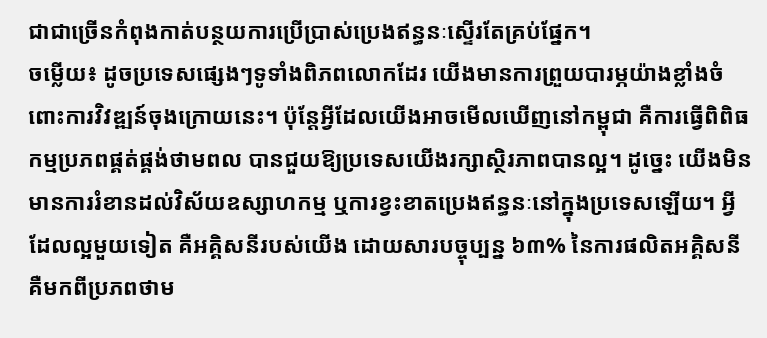ជាជាច្រើនកំពុងកាត់បន្ថយការប្រើប្រាស់ប្រេងឥន្ធនៈស្ទើរតែគ្រប់ផ្នែក។
ចម្លើយ៖ ដូចប្រទេសផ្សេងៗទូទាំងពិភពលោកដែរ យើងមានការព្រួយបារម្ភយ៉ាងខ្លាំងចំពោះការវិវឌ្ឍន៍ចុងក្រោយនេះ។ ប៉ុន្តែអ្វីដែលយើងអាចមើលឃើញនៅកម្ពុជា គឺការធ្វើពិពិធកម្មប្រភពផ្គត់ផ្គង់ថាមពល បានជួយឱ្យប្រទេសយើងរក្សាស្ថិរភាពបានល្អ។ ដូច្នេះ យើងមិនមានការរំខានដល់វិស័យឧស្សាហកម្ម ឬការខ្វះខាតប្រេងឥន្ធនៈនៅក្នុងប្រទេសឡើយ។ អ្វីដែលល្អមួយទៀត គឺអគ្គិសនីរបស់យើង ដោយសារបច្ចុប្បន្ន ៦៣% នៃការផលិតអគ្គិសនី គឺមកពីប្រភពថាម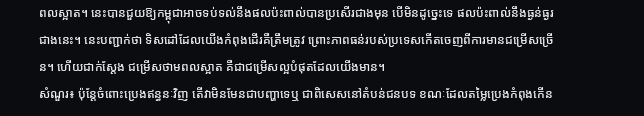ពលស្អាត។ នេះបានជួយឱ្យកម្ពុជាអាចទប់ទល់នឹងផលប៉ះពាល់បានប្រសើរជាងមុន បើមិនដូច្នេះទេ ផលប៉ះពាល់នឹងធ្ងន់ធ្ងរជាងនេះ។ នេះបញ្ជាក់ថា ទិសដៅដែលយើងកំពុងដើរគឺត្រឹមត្រូវ ព្រោះភាពធន់របស់ប្រទេសកើតចេញពីការមានជម្រើសច្រើន។ ហើយជាក់ស្តែង ជម្រើសថាមពលស្អាត គឺជាជម្រើសល្អបំផុតដែលយើងមាន។
សំណួរ៖ ប៉ុន្តែចំពោះប្រេងឥន្ធនៈវិញ តើវាមិនមែនជាបញ្ហាទេឬ ជាពិសេសនៅតំបន់ជនបទ ខណៈដែលតម្លៃប្រេងកំពុងកើន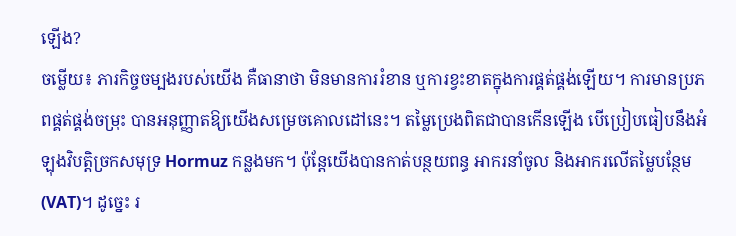ឡើង?
ចម្លើយ៖ ភារកិច្ចចម្បងរបស់យើង គឺធានាថា មិនមានការរំខាន ឬការខ្វះខាតក្នុងការផ្គត់ផ្គង់ឡើយ។ ការមានប្រភពផ្គត់ផ្គង់ចម្រុះ បានអនុញ្ញាតឱ្យយើងសម្រេចគោលដៅនេះ។ តម្លៃប្រេងពិតជាបានកើនឡើង បើប្រៀបធៀបនឹងអំឡុងវិបត្តិច្រកសមុទ្រ Hormuz កន្លងមក។ ប៉ុន្តែយើងបានកាត់បន្ថយពន្ធ អាករនាំចូល និងអាករលើតម្លៃបន្ថែម (VAT)។ ដូច្នេះ រ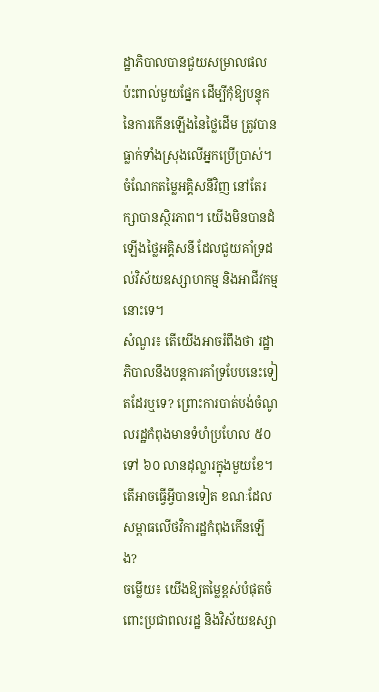ដ្ឋាភិបាលបានជួយសម្រាលផលប៉ះពាល់មួយផ្នែក ដើម្បីកុំឱ្យបន្ទុកនៃការកើនឡើងនៃថ្លៃដើម ត្រូវបានធ្លាក់ទាំងស្រុងលើអ្នកប្រើប្រាស់។ ចំណែកតម្លៃអគ្គិសនីវិញ នៅតែរក្សាបានស្ថិរភាព។ យើងមិនបានដំឡើងថ្លៃអគ្គិសនី ដែលជួយគាំទ្រដល់វិស័យឧស្សាហកម្ម និងអាជីវកម្មនោះទេ។
សំណួរ៖ តើយើងអាចរំពឹងថា រដ្ឋាភិបាលនឹងបន្តការគាំទ្របែបនេះទៀតដែរឬទេ? ព្រោះការបាត់បង់ចំណូលរដ្ឋកំពុងមានទំហំប្រហែល ៥០ ទៅ ៦០ លានដុល្លារក្នុងមួយខែ។ តើអាចធ្វើអ្វីបានទៀត ខណៈដែលសម្ពាធលើថវិការដ្ឋកំពុងកើនឡើង?
ចម្លើយ៖ យើងឱ្យតម្លៃខ្ពស់បំផុតចំពោះប្រជាពលរដ្ឋ និងវិស័យឧស្សា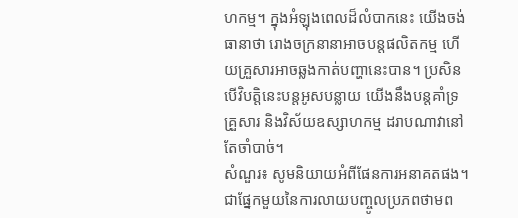ហកម្ម។ ក្នុងអំឡុងពេលដ៏លំបាកនេះ យើងចង់ធានាថា រោងចក្រនានាអាចបន្តផលិតកម្ម ហើយគ្រួសារអាចឆ្លងកាត់បញ្ហានេះបាន។ ប្រសិនបើវិបត្តិនេះបន្តអូសបន្លាយ យើងនឹងបន្តគាំទ្រគ្រួសារ និងវិស័យឧស្សាហកម្ម ដរាបណាវានៅតែចាំបាច់។
សំណួរ៖ សូមនិយាយអំពីផែនការអនាគតផង។ ជាផ្នែកមួយនៃការលាយបញ្ចូលប្រភពថាមព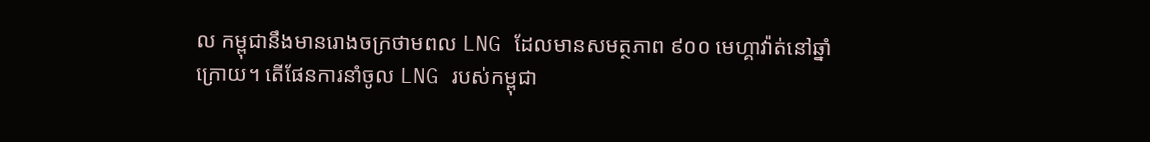ល កម្ពុជានឹងមានរោងចក្រថាមពល LNG ដែលមានសមត្ថភាព ៩០០ មេហ្គាវ៉ាត់នៅឆ្នាំក្រោយ។ តើផែនការនាំចូល LNG របស់កម្ពុជា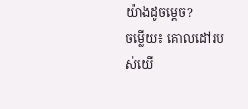យ៉ាងដូចម្តេច?
ចម្លើយ៖ គោលដៅរបស់យើ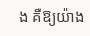ង គឺឱ្យយ៉ាង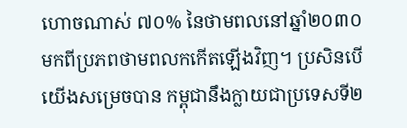ហោចណាស់ ៧០% នៃថាមពលនៅឆ្នាំ២០៣០ មកពីប្រភពថាមពលកកើតឡើងវិញ។ ប្រសិនបើយើងសម្រេចបាន កម្ពុជានឹងក្លាយជាប្រទេសទី២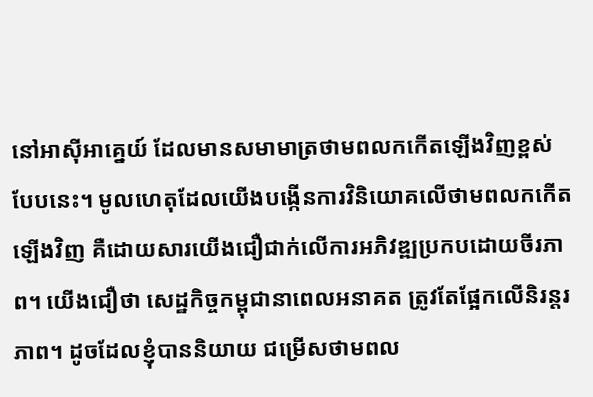នៅអាស៊ីអាគ្នេយ៍ ដែលមានសមាមាត្រថាមពលកកើតឡើងវិញខ្ពស់បែបនេះ។ មូលហេតុដែលយើងបង្កើនការវិនិយោគលើថាមពលកកើតឡើងវិញ គឺដោយសារយើងជឿជាក់លើការអភិវឌ្ឍប្រកបដោយចីរភាព។ យើងជឿថា សេដ្ឋកិច្ចកម្ពុជានាពេលអនាគត ត្រូវតែផ្អែកលើនិរន្តរភាព។ ដូចដែលខ្ញុំបាននិយាយ ជម្រើសថាមពល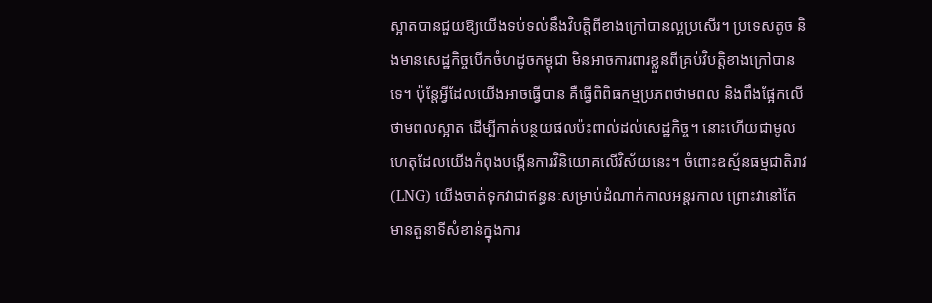ស្អាតបានជួយឱ្យយើងទប់ទល់នឹងវិបត្តិពីខាងក្រៅបានល្អប្រសើរ។ ប្រទេសតូច និងមានសេដ្ឋកិច្ចបើកចំហដូចកម្ពុជា មិនអាចការពារខ្លួនពីគ្រប់វិបត្តិខាងក្រៅបានទេ។ ប៉ុន្តែអ្វីដែលយើងអាចធ្វើបាន គឺធ្វើពិពិធកម្មប្រភពថាមពល និងពឹងផ្អែកលើថាមពលស្អាត ដើម្បីកាត់បន្ថយផលប៉ះពាល់ដល់សេដ្ឋកិច្ច។ នោះហើយជាមូលហេតុដែលយើងកំពុងបង្កើនការវិនិយោគលើវិស័យនេះ។ ចំពោះឧស្ម័នធម្មជាតិរាវ (LNG) យើងចាត់ទុកវាជាឥន្ធនៈសម្រាប់ដំណាក់កាលអន្តរកាល ព្រោះវានៅតែមានតួនាទីសំខាន់ក្នុងការ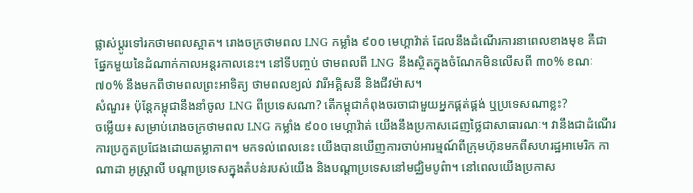ផ្លាស់ប្តូរទៅរកថាមពលស្អាត។ រោងចក្រថាមពល LNG កម្លាំង ៩០០ មេហ្គាវ៉ាត់ ដែលនឹងដំណើរការនាពេលខាងមុខ គឺជាផ្នែកមួយនៃដំណាក់កាលអន្តរកាលនេះ។ នៅទីបញ្ចប់ ថាមពលពី LNG នឹងស្ថិតក្នុងចំណែកមិនលើសពី ៣០% ខណៈ ៧០% នឹងមកពីថាមពលព្រះអាទិត្យ ថាមពលខ្យល់ វារីអគ្គិសនី និងជីវម៉ាស។
សំណួរ៖ ប៉ុន្តែកម្ពុជានឹងនាំចូល LNG ពីប្រទេសណា? តើកម្ពុជាកំពុងចរចាជាមួយអ្នកផ្គត់ផ្គង់ ឬប្រទេសណាខ្លះ?
ចម្លើយ៖ សម្រាប់រោងចក្រថាមពល LNG កម្លាំង ៩០០ មេហ្គាវ៉ាត់ យើងនឹងប្រកាសដេញថ្លៃជាសាធារណៈ។ វានឹងជាដំណើរការប្រកួតប្រជែងដោយតម្លាភាព។ មកទល់ពេលនេះ យើងបានឃើញការចាប់អារម្មណ៍ពីក្រុមហ៊ុនមកពីសហរដ្ឋអាមេរិក កាណាដា អូស្ត្រាលី បណ្តាប្រទេសក្នុងតំបន់របស់យើង និងបណ្តាប្រទេសនៅមជ្ឈិមបូព៌ា។ នៅពេលយើងប្រកាស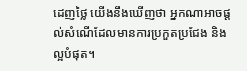ដេញថ្លៃ យើងនឹងឃើញថា អ្នកណាអាចផ្តល់សំណើដែលមានការប្រកួតប្រជែង និងល្អបំផុត។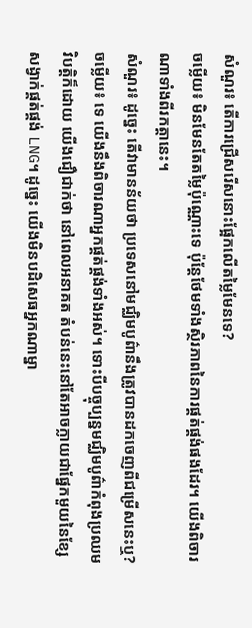សំណួរ៖ តើការជ្រើសរើសនោះផ្អែកលើតម្លៃមែនទេ?
ចម្លើយ៖ មិនមែនតែតម្លៃប៉ុណ្ណោះទេ ប៉ុន្តែថែមទាំងស្ថិរភាពនៃការផ្គត់ផ្គង់ផងដែរ។ យើងពិចារណាទាំងពីរកត្តានេះ។
សំណួរ៖ ដូច្នេះ តើវាមានន័យថា ប្រទេសនៅមជ្ឈិមបូព៌ានឹងត្រូវបានដកចេញពីជម្រើសនេះឬ?
ចម្លើយ៖ ទេ យើងនឹងពិចារណាអ្នកផ្គត់ផ្គង់ទាំងអស់។ ទោះបីបច្ចុប្បន្នមជ្ឈិមបូព៌ាកំពុងប្រឈមវិបត្តិក៏ដោយ យើងជឿជាក់ថា នៅពេលអនាគត តំបន់នេះនៅតែអាចក្លាយជាផ្នែកមួយនៃខ្សែសង្វាក់ផ្គត់ផ្គង់ LNG។ ដូច្នេះ យើងមិនបដិសេធអ្នកណាម្នា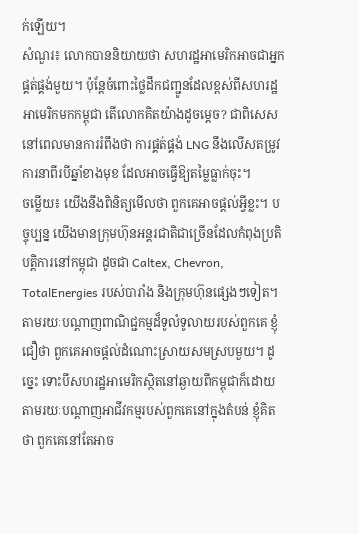ក់ឡើយ។
សំណួរ៖ លោកបាននិយាយថា សហរដ្ឋអាមេរិកអាចជាអ្នកផ្គត់ផ្គង់មួយ។ ប៉ុន្តែចំពោះថ្លៃដឹកជញ្ជូនដែលខ្ពស់ពីសហរដ្ឋអាមេរិកមកកម្ពុជា តើលោកគិតយ៉ាងដូចម្តេច? ជាពិសេស នៅពេលមានការរំពឹងថា ការផ្គត់ផ្គង់ LNG នឹងលើសតម្រូវការនាពីរបីឆ្នាំខាងមុខ ដែលអាចធ្វើឱ្យតម្លៃធ្លាក់ចុះ។
ចម្លើយ៖ យើងនឹងពិនិត្យមើលថា ពួកគេអាចផ្តល់អ្វីខ្លះ។ បច្ចុប្បន្ន យើងមានក្រុមហ៊ុនអន្តរជាតិជាច្រើនដែលកំពុងប្រតិបត្តិការនៅកម្ពុជា ដូចជា Caltex, Chevron, TotalEnergies របស់បារាំង និងក្រុមហ៊ុនផ្សេងៗទៀត។ តាមរយៈបណ្តាញពាណិជ្ជកម្មដ៏ទូលំទូលាយរបស់ពួកគេ ខ្ញុំជឿថា ពួកគេអាចផ្តល់ដំណោះស្រាយសមស្របមួយ។ ដូច្នេះ ទោះបីសហរដ្ឋអាមេរិកស្ថិតនៅឆ្ងាយពីកម្ពុជាក៏ដោយ តាមរយៈបណ្តាញអាជីវកម្មរបស់ពួកគេនៅក្នុងតំបន់ ខ្ញុំគិតថា ពួកគេនៅតែអាច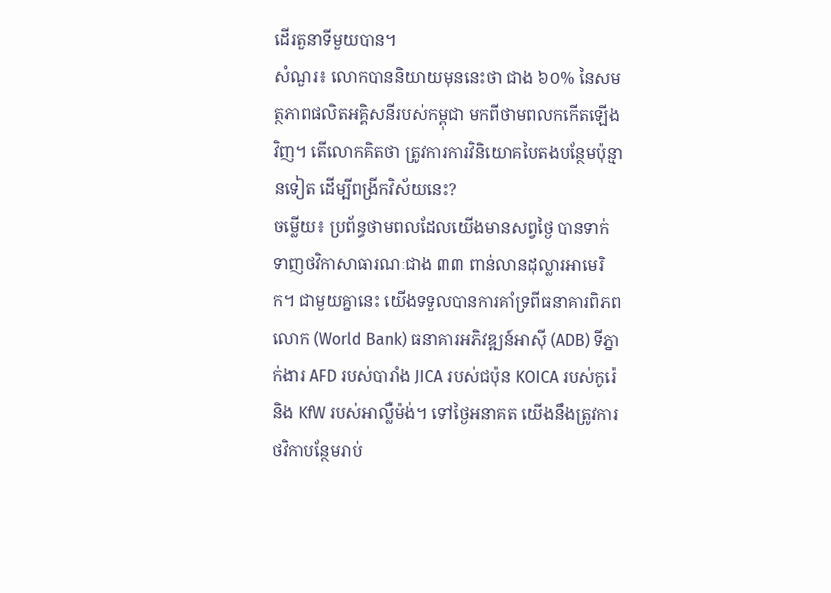ដើរតួនាទីមួយបាន។
សំណួរ៖ លោកបាននិយាយមុននេះថា ជាង ៦០% នៃសមត្ថភាពផលិតអគ្គិសនីរបស់កម្ពុជា មកពីថាមពលកកើតឡើងវិញ។ តើលោកគិតថា ត្រូវការការវិនិយោគបៃតងបន្ថែមប៉ុន្មានទៀត ដើម្បីពង្រីកវិស័យនេះ?
ចម្លើយ៖ ប្រព័ន្ធថាមពលដែលយើងមានសព្វថ្ងៃ បានទាក់ទាញថវិកាសាធារណៈជាង ៣៣ ពាន់លានដុល្លារអាមេរិក។ ជាមួយគ្នានេះ យើងទទួលបានការគាំទ្រពីធនាគារពិភពលោក (World Bank) ធនាគារអភិវឌ្ឍន៍អាស៊ី (ADB) ទីភ្នាក់ងារ AFD របស់បារាំង JICA របស់ជប៉ុន KOICA របស់កូរ៉េ និង KfW របស់អាល្លឺម៉ង់។ ទៅថ្ងៃអនាគត យើងនឹងត្រូវការថវិកាបន្ថែមរាប់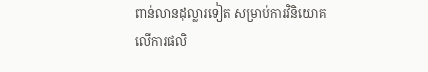ពាន់លានដុល្លារទៀត សម្រាប់ការវិនិយោគលើការផលិ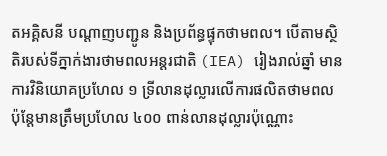តអគ្គិសនី បណ្តាញបញ្ជូន និងប្រព័ន្ធផ្ទុកថាមពល។ បើតាមស្ថិតិរបស់ទីភ្នាក់ងារថាមពលអន្តរជាតិ (IEA) រៀងរាល់ឆ្នាំ មានការវិនិយោគប្រហែល ១ ទ្រីលានដុល្លារលើការផលិតថាមពល ប៉ុន្តែមានត្រឹមប្រហែល ៤០០ ពាន់លានដុល្លារប៉ុណ្ណោះ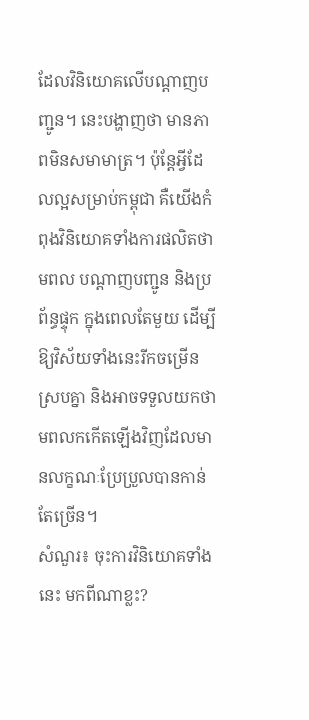ដែលវិនិយោគលើបណ្តាញបញ្ជូន។ នេះបង្ហាញថា មានភាពមិនសមាមាត្រ។ ប៉ុន្តែអ្វីដែលល្អសម្រាប់កម្ពុជា គឺយើងកំពុងវិនិយោគទាំងការផលិតថាមពល បណ្តាញបញ្ជូន និងប្រព័ន្ធផ្ទុក ក្នុងពេលតែមួយ ដើម្បីឱ្យវិស័យទាំងនេះរីកចម្រើនស្របគ្នា និងអាចទទួលយកថាមពលកកើតឡើងវិញដែលមានលក្ខណៈប្រែប្រួលបានកាន់តែច្រើន។
សំណួរ៖ ចុះការវិនិយោគទាំងនេះ មកពីណាខ្លះ?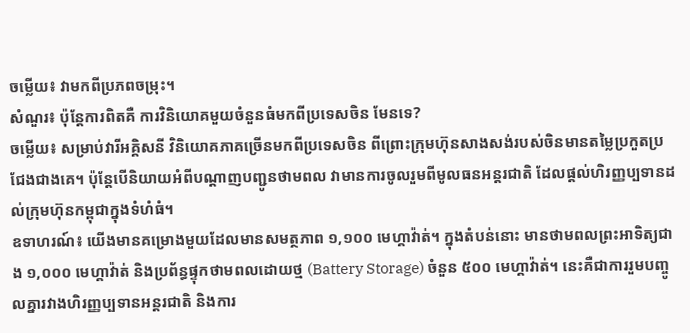ចម្លើយ៖ វាមកពីប្រភពចម្រុះ។
សំណួរ៖ ប៉ុន្តែការពិតគឺ ការវិនិយោគមួយចំនួនធំមកពីប្រទេសចិន មែនទេ?
ចម្លើយ៖ សម្រាប់វារីអគ្គិសនី វិនិយោគភាគច្រើនមកពីប្រទេសចិន ពីព្រោះក្រុមហ៊ុនសាងសង់របស់ចិនមានតម្លៃប្រកួតប្រជែងជាងគេ។ ប៉ុន្តែបើនិយាយអំពីបណ្តាញបញ្ជូនថាមពល វាមានការចូលរួមពីមូលធនអន្តរជាតិ ដែលផ្តល់ហិរញ្ញប្បទានដល់ក្រុមហ៊ុនកម្ពុជាក្នុងទំហំធំ។
ឧទាហរណ៍៖ យើងមានគម្រោងមួយដែលមានសមត្ថភាព ១,១០០ មេហ្គាវ៉ាត់។ ក្នុងតំបន់នោះ មានថាមពលព្រះអាទិត្យជាង ១,០០០ មេហ្គាវ៉ាត់ និងប្រព័ន្ធផ្ទុកថាមពលដោយថ្ម (Battery Storage) ចំនួន ៥០០ មេហ្គាវ៉ាត់។ នេះគឺជាការរួមបញ្ចូលគ្នារវាងហិរញ្ញប្បទានអន្តរជាតិ និងការ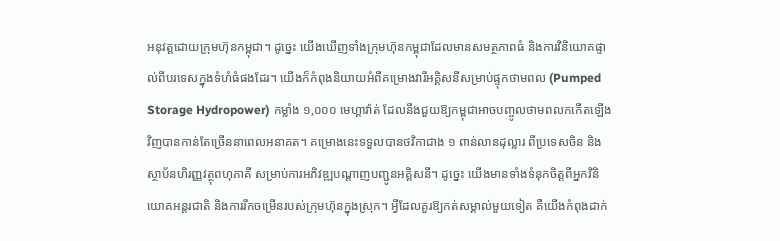អនុវត្តដោយក្រុមហ៊ុនកម្ពុជា។ ដូច្នេះ យើងឃើញទាំងក្រុមហ៊ុនកម្ពុជាដែលមានសមត្ថភាពធំ និងការវិនិយោគផ្ទាល់ពីបរទេសក្នុងទំហំធំផងដែរ។ យើងក៏កំពុងនិយាយអំពីគម្រោងវារីអគ្គិសនីសម្រាប់ផ្ទុកថាមពល (Pumped Storage Hydropower) កម្លាំង ១,០០០ មេហ្គាវ៉ាត់ ដែលនឹងជួយឱ្យកម្ពុជាអាចបញ្ចូលថាមពលកកើតឡើងវិញបានកាន់តែច្រើននាពេលអនាគត។ គម្រោងនេះទទួលបានថវិកាជាង ១ ពាន់លានដុល្លារ ពីប្រទេសចិន និងស្ថាប័នហិរញ្ញវត្ថុពហុភាគី សម្រាប់ការអភិវឌ្ឍបណ្តាញបញ្ជូនអគ្គិសនី។ ដូច្នេះ យើងមានទាំងទំនុកចិត្តពីអ្នកវិនិយោគអន្តរជាតិ និងការរីកចម្រើនរបស់ក្រុមហ៊ុនក្នុងស្រុក។ អ្វីដែលគួរឱ្យកត់សម្គាល់មួយទៀត គឺយើងកំពុងដាក់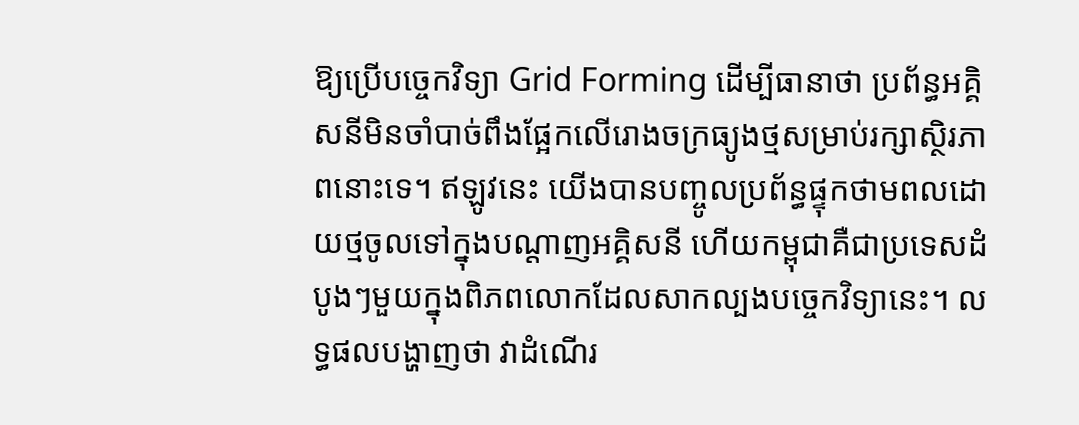ឱ្យប្រើបច្ចេកវិទ្យា Grid Forming ដើម្បីធានាថា ប្រព័ន្ធអគ្គិសនីមិនចាំបាច់ពឹងផ្អែកលើរោងចក្រធ្យូងថ្មសម្រាប់រក្សាស្ថិរភាពនោះទេ។ ឥឡូវនេះ យើងបានបញ្ចូលប្រព័ន្ធផ្ទុកថាមពលដោយថ្មចូលទៅក្នុងបណ្តាញអគ្គិសនី ហើយកម្ពុជាគឺជាប្រទេសដំបូងៗមួយក្នុងពិភពលោកដែលសាកល្បងបច្ចេកវិទ្យានេះ។ លទ្ធផលបង្ហាញថា វាដំណើរ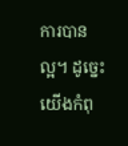ការបានល្អ។ ដូច្នេះ យើងកំពុ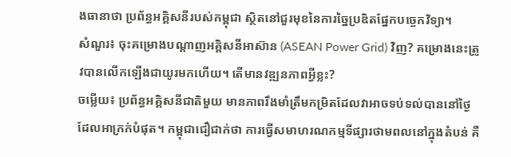ងធានាថា ប្រព័ន្ធអគ្គិសនីរបស់កម្ពុជា ស្ថិតនៅជួរមុខនៃការច្នៃប្រឌិតផ្នែកបច្ចេកវិទ្យា។
សំណួរ៖ ចុះគម្រោងបណ្តាញអគ្គិសនីអាស៊ាន (ASEAN Power Grid) វិញ? គម្រោងនេះត្រូវបានលើកឡើងជាយូរមកហើយ។ តើមានវឌ្ឍនភាពអ្វីខ្លះ?
ចម្លើយ៖ ប្រព័ន្ធអគ្គិសនីជាតិមួយ មានភាពរឹងមាំត្រឹមកម្រិតដែលវាអាចទប់ទល់បាននៅថ្ងៃដែលអាក្រក់បំផុត។ កម្ពុជាជឿជាក់ថា ការធ្វើសមាហរណកម្មទីផ្សារថាមពលនៅក្នុងតំបន់ គឺ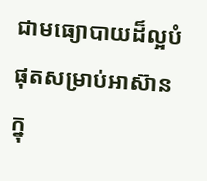ជាមធ្យោបាយដ៏ល្អបំផុតសម្រាប់អាស៊ាន ក្នុ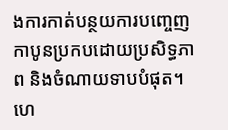ងការកាត់បន្ថយការបញ្ចេញកាបូនប្រកបដោយប្រសិទ្ធភាព និងចំណាយទាបបំផុត។ ហេ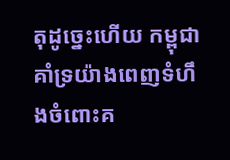តុដូច្នេះហើយ កម្ពុជាគាំទ្រយ៉ាងពេញទំហឹងចំពោះគ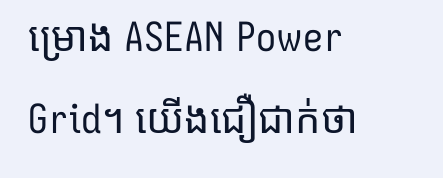ម្រោង ASEAN Power Grid។ យើងជឿជាក់ថា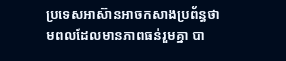ប្រទេសអាស៊ានអាចកសាងប្រព័ន្ធថាមពលដែលមានភាពធន់រួមគ្នា បា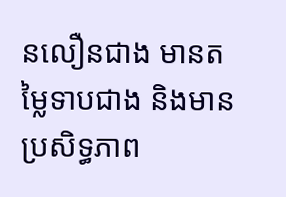នលឿនជាង មានតម្លៃទាបជាង និងមានប្រសិទ្ធភាព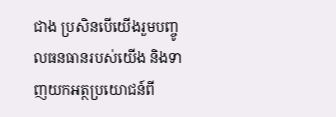ជាង ប្រសិនបើយើងរួមបញ្ចូលធនធានរបស់យើង និងទាញយកអត្ថប្រយោជន៍ពី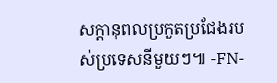សក្តានុពលប្រកួតប្រជែងរបស់ប្រទេសនីមួយៗ៕ -FN-